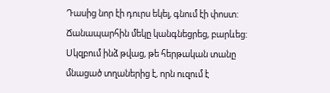Դասից նոր էի դուրս եկել, գնում էի փոստ: Ճանապարհին մեկը կանգնեցրեց, բարևեց: Սկզբում ինձ թվաց, թե հերթական տանը մնացած տղաներից է, որն ուզում է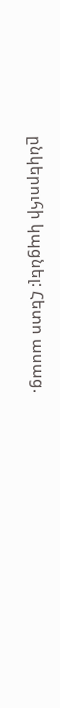ընկերուհի կպցնել: Հետո ասաց.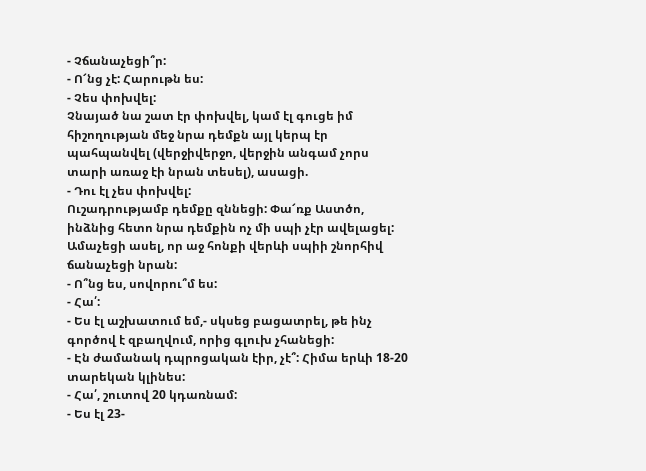- Չճանաչեցի՞ր:
- Ո՜նց չէ: Հարութն ես:
- Չես փոխվել:
Չնայած նա շատ էր փոխվել, կամ էլ գուցե իմ հիշողության մեջ նրա դեմքն այլ կերպ էր պահպանվել (վերջիվերջո, վերջին անգամ չորս տարի առաջ էի նրան տեսել), ասացի.
- Դու էլ չես փոխվել:
Ուշադրությամբ դեմքը զննեցի: Փա՜ռք Աստծո, ինձնից հետո նրա դեմքին ոչ մի սպի չէր ավելացել: Ամաչեցի ասել, որ աջ հոնքի վերևի սպիի շնորհիվ ճանաչեցի նրան:
- Ո՞նց ես, սովորու՞մ ես:
- Հա՛:
- Ես էլ աշխատում եմ,- սկսեց բացատրել, թե ինչ գործով է զբաղվում, որից գլուխ չհանեցի:
- Էն ժամանակ դպրոցական էիր, չէ՞: Հիմա երևի 18-20 տարեկան կլինես:
- Հա՛, շուտով 20 կդառնամ:
- Ես էլ 23-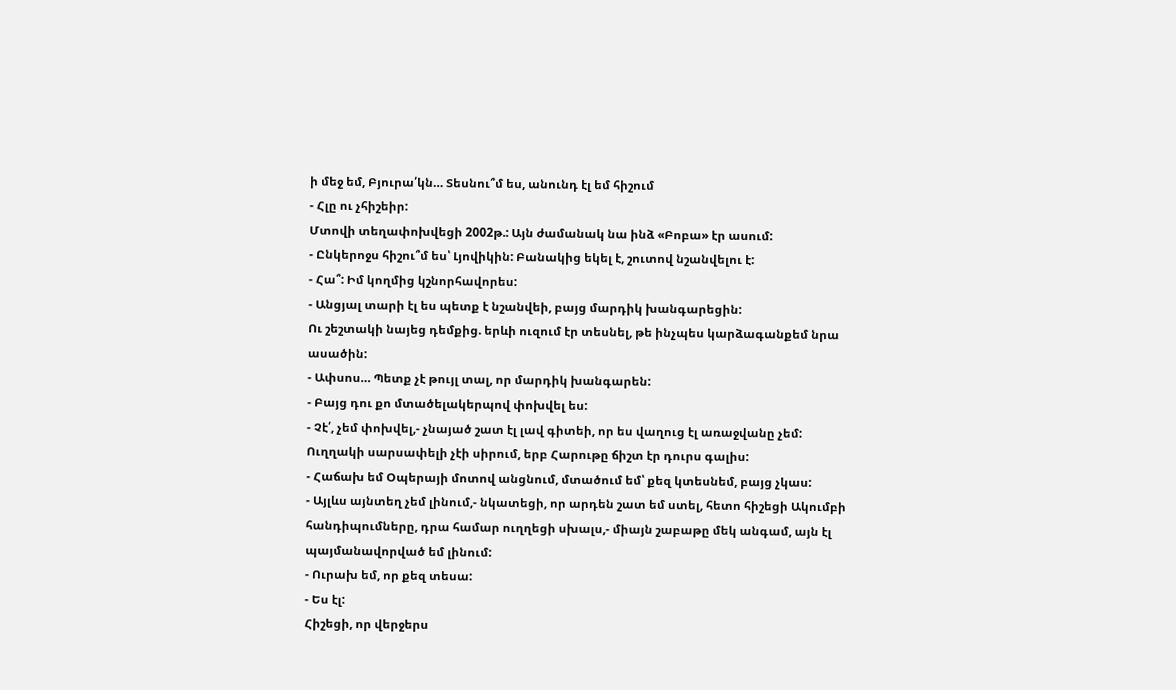ի մեջ եմ, Բյուրա՛կն… Տեսնու՞մ ես, անունդ էլ եմ հիշում
- Հլը ու չհիշեիր:
Մտովի տեղափոխվեցի 2002թ.: Այն ժամանակ նա ինձ «Բոբա» էր ասում:
- Ընկերոջս հիշու՞մ ես՝ Լյովիկին: Բանակից եկել է, շուտով նշանվելու է:
- Հա՞: Իմ կողմից կշնորհավորես:
- Անցյալ տարի էլ ես պետք է նշանվեի, բայց մարդիկ խանգարեցին:
Ու շեշտակի նայեց դեմքից. երևի ուզում էր տեսնել, թե ինչպես կարձագանքեմ նրա ասածին:
- Ափսոս… Պետք չէ թույլ տալ, որ մարդիկ խանգարեն:
- Բայց դու քո մտածելակերպով փոխվել ես:
- Չէ՛, չեմ փոխվել,- չնայած շատ էլ լավ գիտեի, որ ես վաղուց էլ առաջվանը չեմ: Ուղղակի սարսափելի չէի սիրում, երբ Հարութը ճիշտ էր դուրս գալիս:
- Հաճախ եմ Օպերայի մոտով անցնում, մտածում եմ՝ քեզ կտեսնեմ, բայց չկաս:
- Այլևս այնտեղ չեմ լինում,- նկատեցի, որ արդեն շատ եմ ստել, հետո հիշեցի Ակումբի հանդիպումները, դրա համար ուղղեցի սխալս,- միայն շաբաթը մեկ անգամ, այն էլ պայմանավորված եմ լինում:
- Ուրախ եմ, որ քեզ տեսա:
- Ես էլ:
Հիշեցի, որ վերջերս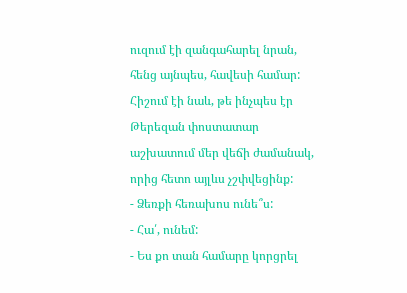ուզում էի զանգահարել նրան, հենց այնպես, հավեսի համար: Հիշում էի նաև, թե ինչպես էր Թերեզան փոստատար աշխատում մեր վեճի ժամանակ, որից հետո այլևս չշփվեցինք:
- Ձեռքի հեռախոս ունե՞ս:
- Հա՛, ունեմ:
- Ես քո տան համարը կորցրել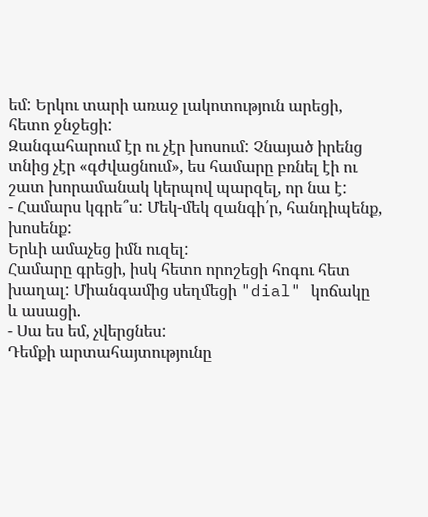եմ: Երկու տարի առաջ լակոտություն արեցի, հետո ջնջեցի:
Զանգահարում էր ու չէր խոսում: Չնայած իրենց տնից չէր «գժվացնում», ես համարը բռնել էի ու շատ խորամանակ կերպով պարզել, որ նա է:
- Համարս կգրե՞ս: Մեկ-մեկ զանգի՛ր, հանդիպենք, խոսենք:
Երևի ամաչեց իմն ուզել:
Համարը գրեցի, իսկ հետո որոշեցի հոգու հետ խաղալ: Միանգամից սեղմեցի "dial" կոճակը և ասացի.
- Սա ես եմ, չվերցնես:
Դեմքի արտահայտությունը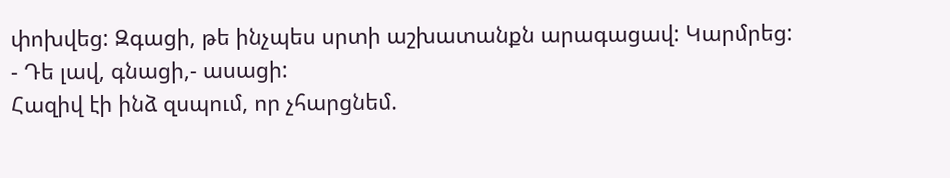փոխվեց: Զգացի, թե ինչպես սրտի աշխատանքն արագացավ: Կարմրեց:
- Դե լավ, գնացի,- ասացի:
Հազիվ էի ինձ զսպում, որ չհարցնեմ.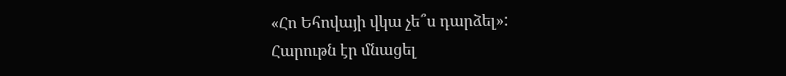«Հո Եհովայի վկա չե՞ս դարձել»:
Հարութն էր մնացել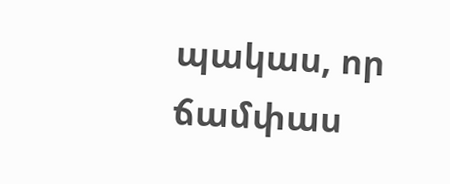պակաս, որ ճամփաս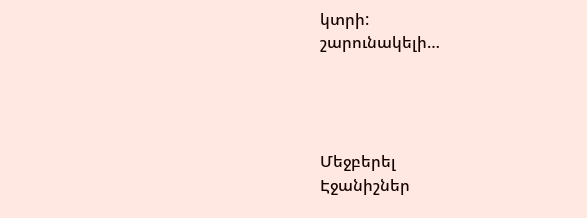կտրի:
շարունակելի…




Մեջբերել
Էջանիշներ